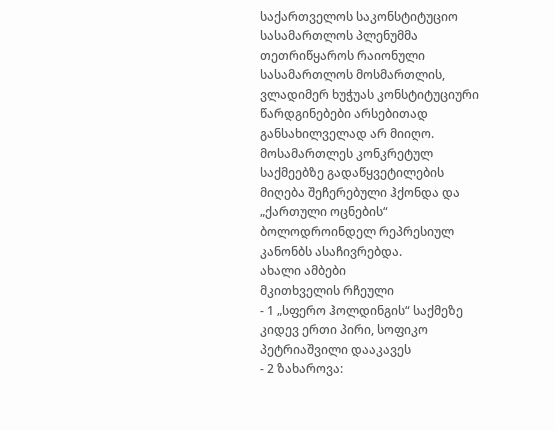საქართველოს საკონსტიტუციო სასამართლოს პლენუმმა თეთრიწყაროს რაიონული სასამართლოს მოსმართლის, ვლადიმერ ხუჭუას კონსტიტუციური წარდგინებები არსებითად განსახილველად არ მიიღო. მოსამართლეს კონკრეტულ საქმეებზე გადაწყვეტილების მიღება შეჩერებული ჰქონდა და „ქართული ოცნების“ ბოლოდროინდელ რეპრესიულ კანონბს ასაჩივრებდა.
ახალი ამბები
მკითხველის რჩეული
- 1 „სფერო ჰოლდინგის“ საქმეზე კიდევ ერთი პირი, სოფიკო პეტრიაშვილი დააკავეს
- 2 ზახაროვა: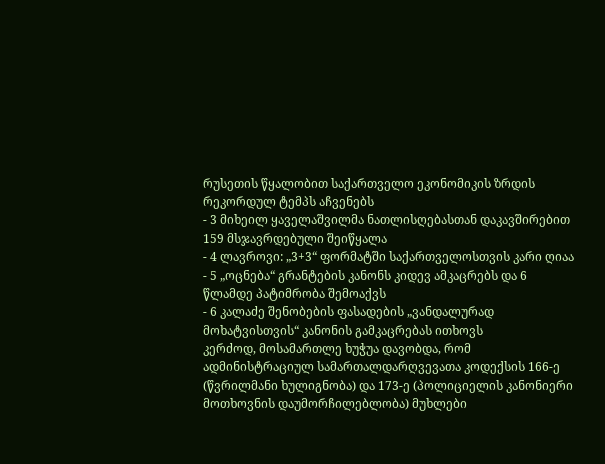რუსეთის წყალობით საქართველო ეკონომიკის ზრდის რეკორდულ ტემპს აჩვენებს
- 3 მიხეილ ყაველაშვილმა ნათლისღებასთან დაკავშირებით 159 მსჯავრდებული შეიწყალა
- 4 ლავროვი: „3+3“ ფორმატში საქართველოსთვის კარი ღიაა
- 5 „ოცნება“ გრანტების კანონს კიდევ ამკაცრებს და 6 წლამდე პატიმრობა შემოაქვს
- 6 კალაძე შენობების ფასადების „ვანდალურად მოხატვისთვის“ კანონის გამკაცრებას ითხოვს
კერძოდ, მოსამართლე ხუჭუა დავობდა, რომ ადმინისტრაციულ სამართალდარღვევათა კოდექსის 166-ე (წვრილმანი ხულიგნობა) და 173-ე (პოლიციელის კანონიერი მოთხოვნის დაუმორჩილებლობა) მუხლები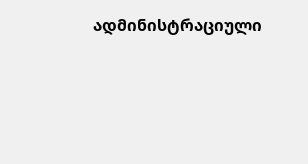ადმინისტრაციული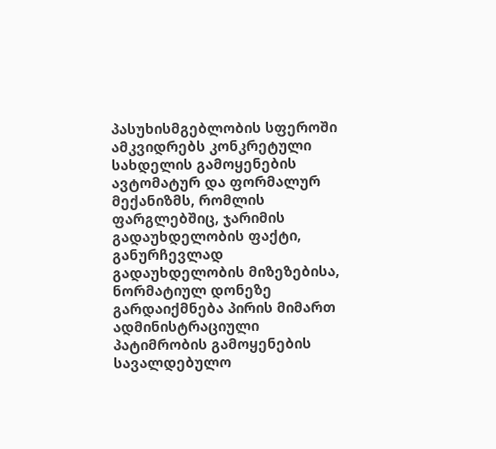პასუხისმგებლობის სფეროში ამკვიდრებს კონკრეტული სახდელის გამოყენების ავტომატურ და ფორმალურ მექანიზმს, რომლის ფარგლებშიც, ჯარიმის გადაუხდელობის ფაქტი, განურჩევლად გადაუხდელობის მიზეზებისა, ნორმატიულ დონეზე გარდაიქმნება პირის მიმართ ადმინისტრაციული პატიმრობის გამოყენების სავალდებულო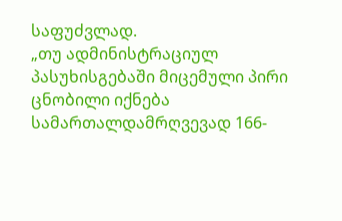საფუძვლად.
„თუ ადმინისტრაციულ პასუხისგებაში მიცემული პირი ცნობილი იქნება სამართალდამრღვევად 166-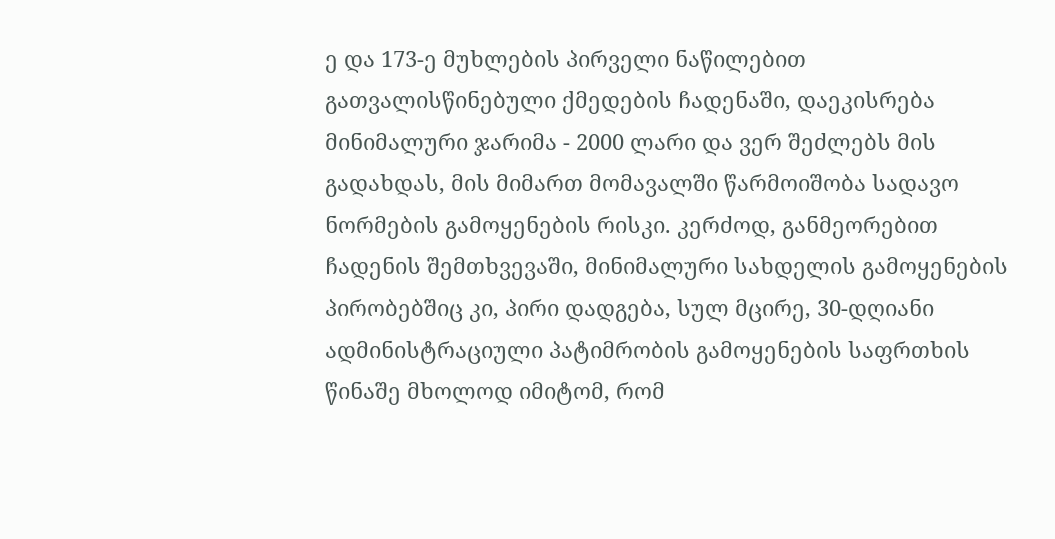ე და 173-ე მუხლების პირველი ნაწილებით გათვალისწინებული ქმედების ჩადენაში, დაეკისრება მინიმალური ჯარიმა - 2000 ლარი და ვერ შეძლებს მის გადახდას, მის მიმართ მომავალში წარმოიშობა სადავო ნორმების გამოყენების რისკი. კერძოდ, განმეორებით ჩადენის შემთხვევაში, მინიმალური სახდელის გამოყენების პირობებშიც კი, პირი დადგება, სულ მცირე, 30-დღიანი ადმინისტრაციული პატიმრობის გამოყენების საფრთხის წინაშე მხოლოდ იმიტომ, რომ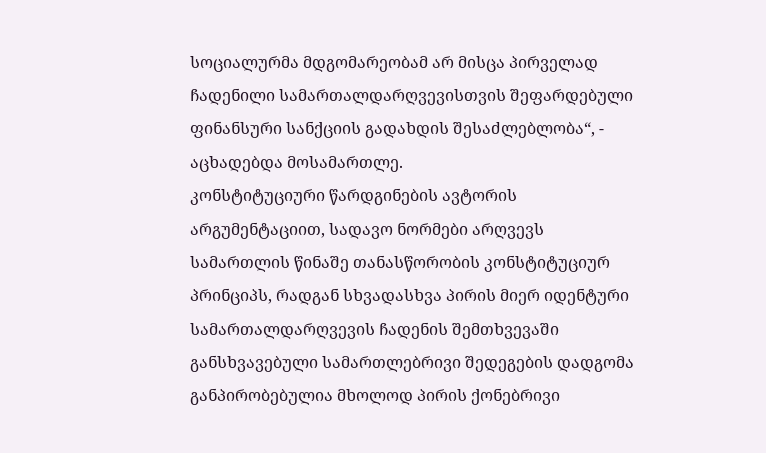სოციალურმა მდგომარეობამ არ მისცა პირველად ჩადენილი სამართალდარღვევისთვის შეფარდებული ფინანსური სანქციის გადახდის შესაძლებლობა“, - აცხადებდა მოსამართლე.
კონსტიტუციური წარდგინების ავტორის არგუმენტაციით, სადავო ნორმები არღვევს სამართლის წინაშე თანასწორობის კონსტიტუციურ პრინციპს, რადგან სხვადასხვა პირის მიერ იდენტური სამართალდარღვევის ჩადენის შემთხვევაში განსხვავებული სამართლებრივი შედეგების დადგომა განპირობებულია მხოლოდ პირის ქონებრივი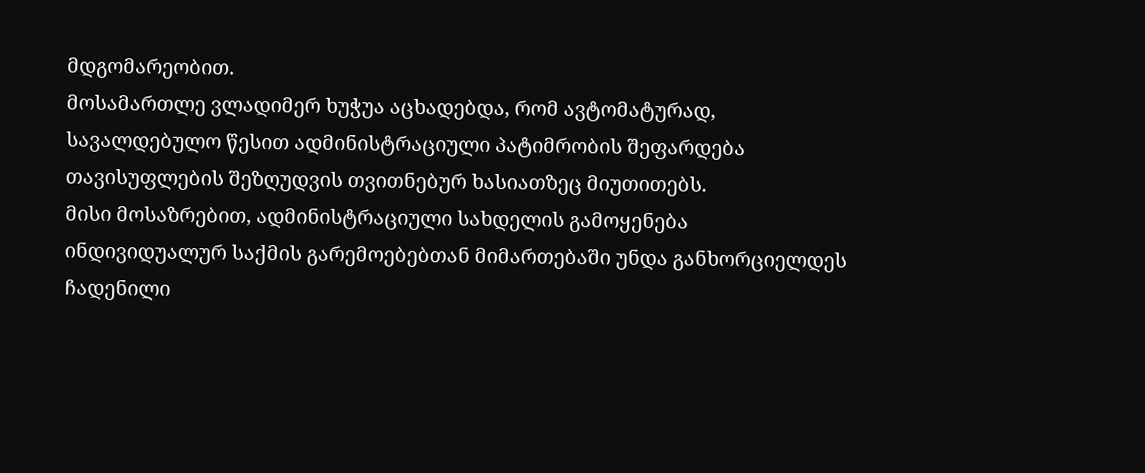მდგომარეობით.
მოსამართლე ვლადიმერ ხუჭუა აცხადებდა, რომ ავტომატურად, სავალდებულო წესით ადმინისტრაციული პატიმრობის შეფარდება თავისუფლების შეზღუდვის თვითნებურ ხასიათზეც მიუთითებს.
მისი მოსაზრებით, ადმინისტრაციული სახდელის გამოყენება ინდივიდუალურ საქმის გარემოებებთან მიმართებაში უნდა განხორციელდეს ჩადენილი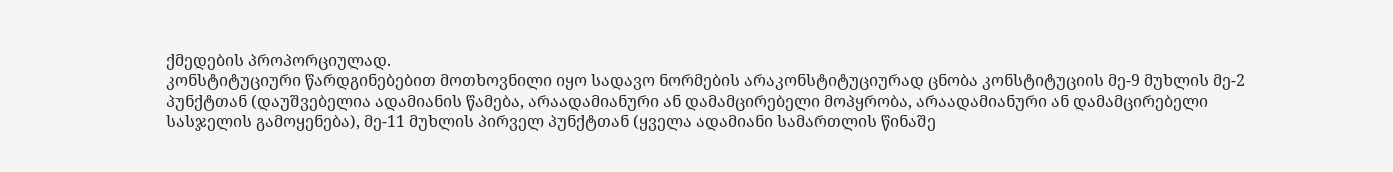ქმედების პროპორციულად.
კონსტიტუციური წარდგინებებით მოთხოვნილი იყო სადავო ნორმების არაკონსტიტუციურად ცნობა კონსტიტუციის მე-9 მუხლის მე-2 პუნქტთან (დაუშვებელია ადამიანის წამება, არაადამიანური ან დამამცირებელი მოპყრობა, არაადამიანური ან დამამცირებელი სასჯელის გამოყენება), მე-11 მუხლის პირველ პუნქტთან (ყველა ადამიანი სამართლის წინაშე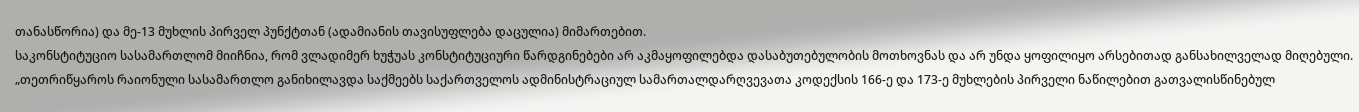თანასწორია) და მე-13 მუხლის პირველ პუნქტთან (ადამიანის თავისუფლება დაცულია) მიმართებით.
საკონსტიტუციო სასამართლომ მიიჩნია, რომ ვლადიმერ ხუჭუას კონსტიტუციური წარდგინებები არ აკმაყოფილებდა დასაბუთებულობის მოთხოვნას და არ უნდა ყოფილიყო არსებითად განსახილველად მიღებული.
„თეთრიწყაროს რაიონული სასამართლო განიხილავდა საქმეებს საქართველოს ადმინისტრაციულ სამართალდარღვევათა კოდექსის 166-ე და 173-ე მუხლების პირველი ნაწილებით გათვალისწინებულ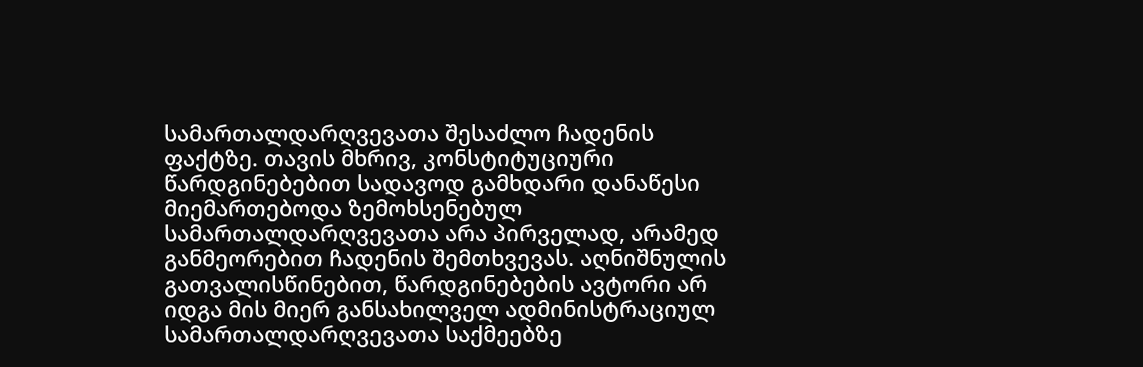სამართალდარღვევათა შესაძლო ჩადენის ფაქტზე. თავის მხრივ, კონსტიტუციური წარდგინებებით სადავოდ გამხდარი დანაწესი მიემართებოდა ზემოხსენებულ სამართალდარღვევათა არა პირველად, არამედ განმეორებით ჩადენის შემთხვევას. აღნიშნულის გათვალისწინებით, წარდგინებების ავტორი არ იდგა მის მიერ განსახილველ ადმინისტრაციულ სამართალდარღვევათა საქმეებზე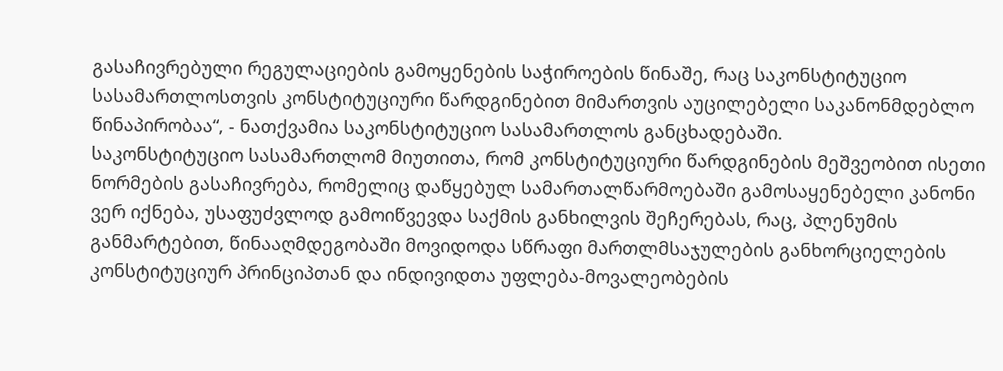გასაჩივრებული რეგულაციების გამოყენების საჭიროების წინაშე, რაც საკონსტიტუციო სასამართლოსთვის კონსტიტუციური წარდგინებით მიმართვის აუცილებელი საკანონმდებლო წინაპირობაა“, - ნათქვამია საკონსტიტუციო სასამართლოს განცხადებაში.
საკონსტიტუციო სასამართლომ მიუთითა, რომ კონსტიტუციური წარდგინების მეშვეობით ისეთი ნორმების გასაჩივრება, რომელიც დაწყებულ სამართალწარმოებაში გამოსაყენებელი კანონი ვერ იქნება, უსაფუძვლოდ გამოიწვევდა საქმის განხილვის შეჩერებას, რაც, პლენუმის განმარტებით, წინააღმდეგობაში მოვიდოდა სწრაფი მართლმსაჯულების განხორციელების კონსტიტუციურ პრინციპთან და ინდივიდთა უფლება-მოვალეობების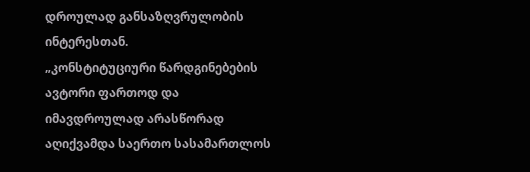დროულად განსაზღვრულობის ინტერესთან.
„კონსტიტუციური წარდგინებების ავტორი ფართოდ და იმავდროულად არასწორად აღიქვამდა საერთო სასამართლოს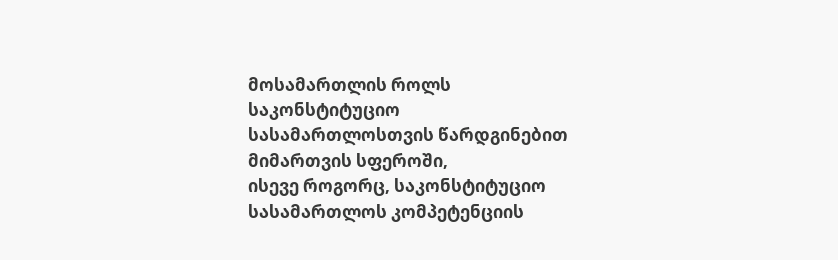მოსამართლის როლს საკონსტიტუციო სასამართლოსთვის წარდგინებით მიმართვის სფეროში,
ისევე როგორც, საკონსტიტუციო სასამართლოს კომპეტენციის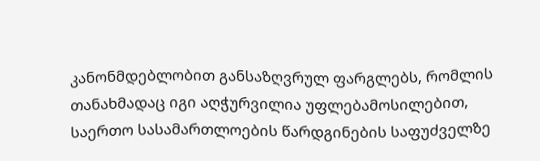კანონმდებლობით განსაზღვრულ ფარგლებს, რომლის თანახმადაც იგი აღჭურვილია უფლებამოსილებით, საერთო სასამართლოების წარდგინების საფუძველზე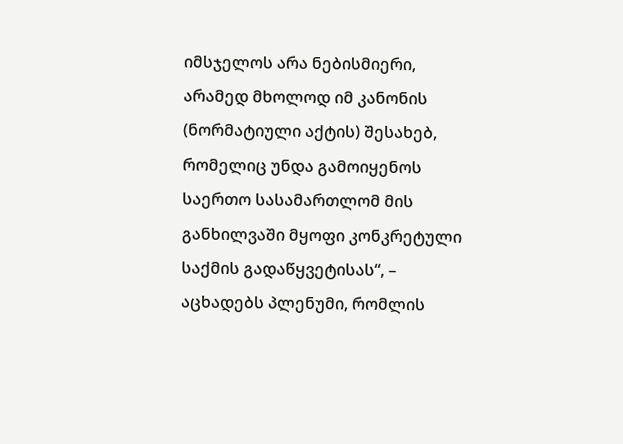იმსჯელოს არა ნებისმიერი, არამედ მხოლოდ იმ კანონის (ნორმატიული აქტის) შესახებ, რომელიც უნდა გამოიყენოს საერთო სასამართლომ მის განხილვაში მყოფი კონკრეტული საქმის გადაწყვეტისას“, – აცხადებს პლენუმი, რომლის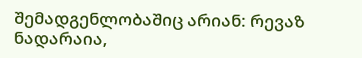შემადგენლობაშიც არიან: რევაზ ნადარაია,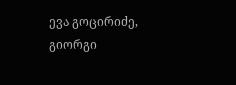ევა გოცირიძე, გიორგი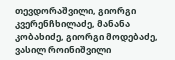თევდორაშვილი, გიორგი კვერენჩხილაძე, მანანა კობახიძე, გიორგი მოდებაძე, ვასილ როინიშვილი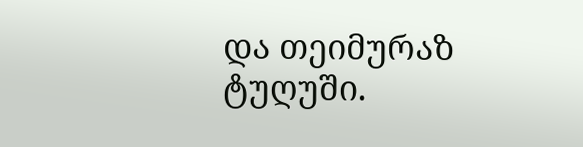და თეიმურაზ ტუღუში.